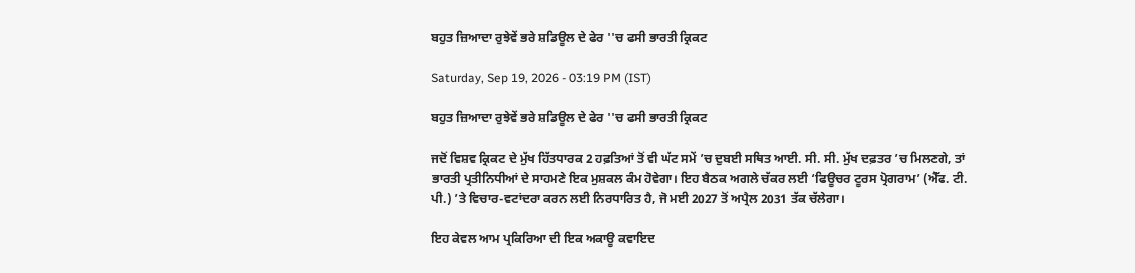ਬਹੁਤ ਜ਼ਿਆਦਾ ਰੁਝੇਵੇਂ ਭਰੇ ਸ਼ਡਿਊਲ ਦੇ ਫੇਰ ''ਚ ਫਸੀ ਭਾਰਤੀ ਕ੍ਰਿਕਟ

Saturday, Sep 19, 2026 - 03:19 PM (IST)

ਬਹੁਤ ਜ਼ਿਆਦਾ ਰੁਝੇਵੇਂ ਭਰੇ ਸ਼ਡਿਊਲ ਦੇ ਫੇਰ ''ਚ ਫਸੀ ਭਾਰਤੀ ਕ੍ਰਿਕਟ

ਜਦੋਂ ਵਿਸ਼ਵ ਕ੍ਰਿਕਟ ਦੇ ਮੁੱਖ ਹਿੱਤਧਾਰਕ 2 ਹਫ਼ਤਿਆਂ ਤੋਂ ਵੀ ਘੱਟ ਸਮੇਂ ’ਚ ਦੁਬਈ ਸਥਿਤ ਆਈ. ਸੀ. ਸੀ. ਮੁੱਖ ਦਫ਼ਤਰ ’ਚ ਮਿਲਣਗੇ, ਤਾਂ ਭਾਰਤੀ ਪ੍ਰਤੀਨਿਧੀਆਂ ਦੇ ਸਾਹਮਣੇ ਇਕ ਮੁਸ਼ਕਲ ਕੰਮ ਹੋਵੇਗਾ। ਇਹ ਬੈਠਕ ਅਗਲੇ ਚੱਕਰ ਲਈ ‘ਫਿਊਚਰ ਟੂਰਸ ਪ੍ਰੋਗਰਾਮ’ (ਐੱਫ. ਟੀ. ਪੀ.) ’ਤੇ ਵਿਚਾਰ-ਵਟਾਂਦਰਾ ਕਰਨ ਲਈ ਨਿਰਧਾਰਿਤ ਹੈ, ਜੋ ਮਈ 2027 ਤੋਂ ਅਪ੍ਰੈਲ 2031 ਤੱਕ ਚੱਲੇਗਾ।

ਇਹ ਕੇਵਲ ਆਮ ਪ੍ਰਕਿਰਿਆ ਦੀ ਇਕ ਅਕਾਊ ਕਵਾਇਦ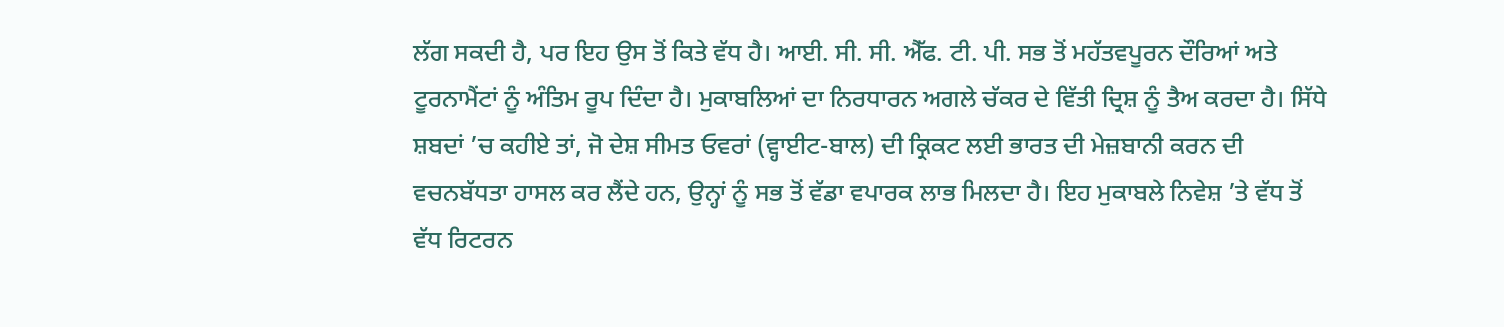ਲੱਗ ਸਕਦੀ ਹੈ, ਪਰ ਇਹ ਉਸ ਤੋਂ ਕਿਤੇ ਵੱਧ ਹੈ। ਆਈ. ਸੀ. ਸੀ. ਐੱਫ. ਟੀ. ਪੀ. ਸਭ ਤੋਂ ਮਹੱਤਵਪੂਰਨ ਦੌਰਿਆਂ ਅਤੇ ਟੂਰਨਾਮੈਂਟਾਂ ਨੂੰ ਅੰਤਿਮ ਰੂਪ ਦਿੰਦਾ ਹੈ। ਮੁਕਾਬਲਿਆਂ ਦਾ ਨਿਰਧਾਰਨ ਅਗਲੇ ਚੱਕਰ ਦੇ ਵਿੱਤੀ ਦ੍ਰਿਸ਼ ਨੂੰ ਤੈਅ ਕਰਦਾ ਹੈ। ਸਿੱਧੇ ਸ਼ਬਦਾਂ ’ਚ ਕਹੀਏ ਤਾਂ, ਜੋ ਦੇਸ਼ ਸੀਮਤ ਓਵਰਾਂ (ਵ੍ਹਾਈਟ-ਬਾਲ) ਦੀ ਕ੍ਰਿਕਟ ਲਈ ਭਾਰਤ ਦੀ ਮੇਜ਼ਬਾਨੀ ਕਰਨ ਦੀ ਵਚਨਬੱਧਤਾ ਹਾਸਲ ਕਰ ਲੈਂਦੇ ਹਨ, ਉਨ੍ਹਾਂ ਨੂੰ ਸਭ ਤੋਂ ਵੱਡਾ ਵਪਾਰਕ ਲਾਭ ਮਿਲਦਾ ਹੈ। ਇਹ ਮੁਕਾਬਲੇ ਨਿਵੇਸ਼ ’ਤੇ ਵੱਧ ਤੋਂ ਵੱਧ ਰਿਟਰਨ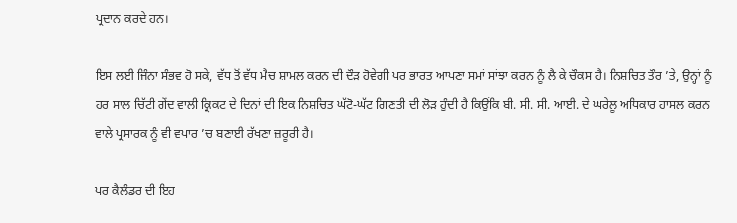ਪ੍ਰਦਾਨ ਕਰਦੇ ਹਨ।

ਇਸ ਲਈ ਜਿੰਨਾ ਸੰਭਵ ਹੋ ਸਕੇ, ਵੱਧ ਤੋਂ ਵੱਧ ਮੈਚ ਸ਼ਾਮਲ ਕਰਨ ਦੀ ਦੌੜ ਹੋਵੇਗੀ ਪਰ ਭਾਰਤ ਆਪਣਾ ਸਮਾਂ ਸਾਂਝਾ ਕਰਨ ਨੂੰ ਲੈ ਕੇ ਚੌਕਸ ਹੈ। ਨਿਸ਼ਚਿਤ ਤੌਰ ’ਤੇ, ਉਨ੍ਹਾਂ ਨੂੰ ਹਰ ਸਾਲ ਚਿੱਟੀ ਗੇਂਦ ਵਾਲੀ ਕ੍ਰਿਕਟ ਦੇ ਦਿਨਾਂ ਦੀ ਇਕ ਨਿਸ਼ਚਿਤ ਘੱਟੋ-ਘੱਟ ਗਿਣਤੀ ਦੀ ਲੋੜ ਹੁੰਦੀ ਹੈ ਕਿਉਂਕਿ ਬੀ. ਸੀ. ਸੀ. ਆਈ. ਦੇ ਘਰੇਲੂ ਅਧਿਕਾਰ ਹਾਸਲ ਕਰਨ ਵਾਲੇ ਪ੍ਰਸਾਰਕ ਨੂੰ ਵੀ ਵਪਾਰ ’ਚ ਬਣਾਈ ਰੱਖਣਾ ਜ਼ਰੂਰੀ ਹੈ।

ਪਰ ਕੈਲੰਡਰ ਦੀ ਇਹ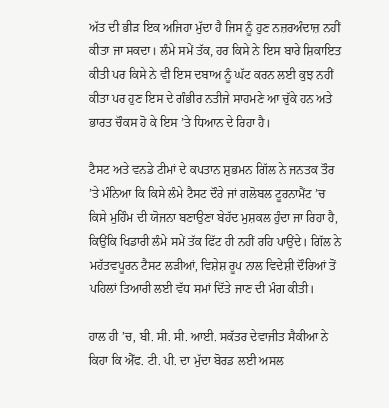ਅੱਤ ਦੀ ਭੀੜ ਇਕ ਅਜਿਹਾ ਮੁੱਦਾ ਹੈ ਜਿਸ ਨੂੰ ਹੁਣ ਨਜ਼ਰਅੰਦਾਜ਼ ਨਹੀਂ ਕੀਤਾ ਜਾ ਸਕਦਾ। ਲੰਮੇ ਸਮੇਂ ਤੱਕ, ਹਰ ਕਿਸੇ ਨੇ ਇਸ ਬਾਰੇ ਸ਼ਿਕਾਇਤ ਕੀਤੀ ਪਰ ਕਿਸੇ ਨੇ ਵੀ ਇਸ ਦਬਾਅ ਨੂੰ ਘੱਟ ਕਰਨ ਲਈ ਕੁਝ ਨਹੀਂ ਕੀਤਾ ਪਰ ਹੁਣ ਇਸ ਦੇ ਗੰਭੀਰ ਨਤੀਜੇ ਸਾਹਮਣੇ ਆ ਚੁੱਕੇ ਹਨ ਅਤੇ ਭਾਰਤ ਚੌਕਸ ਹੋ ਕੇ ਇਸ ’ਤੇ ਧਿਆਨ ਦੇ ਰਿਹਾ ਹੈ।

ਟੈਸਟ ਅਤੇ ਵਨਡੇ ਟੀਮਾਂ ਦੇ ਕਪਤਾਨ ਸ਼ੁਭਮਨ ਗਿੱਲ ਨੇ ਜਨਤਕ ਤੌਰ ’ਤੇ ਮੰਨਿਆ ਕਿ ਕਿਸੇ ਲੰਮੇ ਟੈਸਟ ਦੌਰੇ ਜਾਂ ਗਲੋਬਲ ਟੂਰਨਾਮੈਂਟ ’ਚ ਕਿਸੇ ਮੁਹਿੰਮ ਦੀ ਯੋਜਨਾ ਬਣਾਉਣਾ ਬੇਹੱਦ ਮੁਸ਼ਕਲ ਹੁੰਦਾ ਜਾ ਰਿਹਾ ਹੈ, ਕਿਉਂਕਿ ਖਿਡਾਰੀ ਲੰਮੇ ਸਮੇਂ ਤੱਕ ਫਿੱਟ ਹੀ ਨਹੀਂ ਰਹਿ ਪਾਉਂਦੇ। ਗਿੱਲ ਨੇ ਮਹੱਤਵਪੂਰਨ ਟੈਸਟ ਲੜੀਆਂ, ਵਿਸ਼ੇਸ਼ ਰੂਪ ਨਾਲ ਵਿਦੇਸ਼ੀ ਦੌਰਿਆਂ ਤੋਂ ਪਹਿਲਾਂ ਤਿਆਰੀ ਲਈ ਵੱਧ ਸਮਾਂ ਦਿੱਤੇ ਜਾਣ ਦੀ ਮੰਗ ਕੀਤੀ।

ਹਾਲ ਹੀ ’ਚ, ਬੀ. ਸੀ. ਸੀ. ਆਈ. ਸਕੱਤਰ ਦੇਵਾਜੀਤ ਸੈਕੀਆ ਨੇ ਕਿਹਾ ਕਿ ਐੱਫ. ਟੀ. ਪੀ. ਦਾ ਮੁੱਦਾ ਬੋਰਡ ਲਈ ਅਸਲ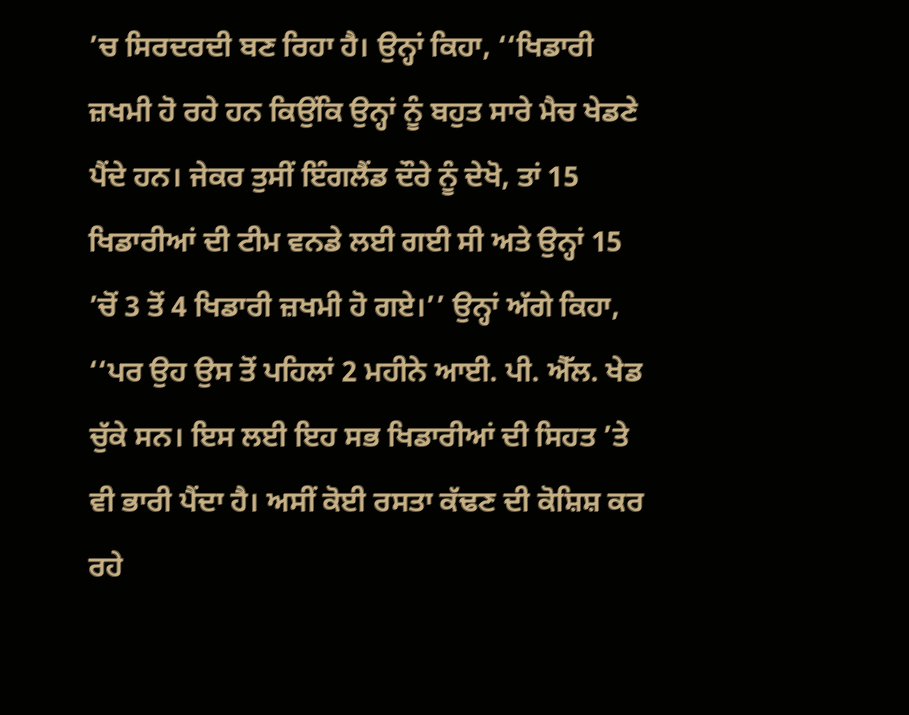’ਚ ਸਿਰਦਰਦੀ ਬਣ ਰਿਹਾ ਹੈ। ਉਨ੍ਹਾਂ ਕਿਹਾ, ‘‘ਖਿਡਾਰੀ ਜ਼ਖਮੀ ਹੋ ਰਹੇ ਹਨ ਕਿਉਂਕਿ ਉਨ੍ਹਾਂ ਨੂੰ ਬਹੁਤ ਸਾਰੇ ਮੈਚ ਖੇਡਣੇ ਪੈਂਦੇ ਹਨ। ਜੇਕਰ ਤੁਸੀਂ ਇੰਗਲੈਂਡ ਦੌਰੇ ਨੂੰ ਦੇਖੋ, ਤਾਂ 15 ਖਿਡਾਰੀਆਂ ਦੀ ਟੀਮ ਵਨਡੇ ਲਈ ਗਈ ਸੀ ਅਤੇ ਉਨ੍ਹਾਂ 15 ’ਚੋਂ 3 ਤੋਂ 4 ਖਿਡਾਰੀ ਜ਼ਖਮੀ ਹੋ ਗਏ।’’ ਉਨ੍ਹਾਂ ਅੱਗੇ ਕਿਹਾ, ‘‘ਪਰ ਉਹ ਉਸ ਤੋਂ ਪਹਿਲਾਂ 2 ਮਹੀਨੇ ਆਈ. ਪੀ. ਐੱਲ. ਖੇਡ ਚੁੱਕੇ ਸਨ। ਇਸ ਲਈ ਇਹ ਸਭ ਖਿਡਾਰੀਆਂ ਦੀ ਸਿਹਤ ’ਤੇ ਵੀ ਭਾਰੀ ਪੈਂਦਾ ਹੈ। ਅਸੀਂ ਕੋਈ ਰਸਤਾ ਕੱਢਣ ਦੀ ਕੋਸ਼ਿਸ਼ ਕਰ ਰਹੇ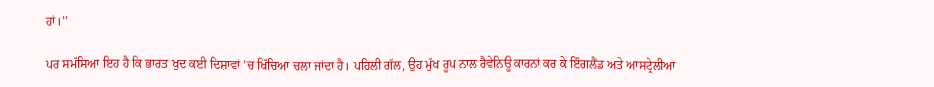ਹਾਂ।’’

ਪਰ ਸਮੱਸਿਆ ਇਹ ਹੈ ਕਿ ਭਾਰਤ ਖੁਦ ਕਈ ਦਿਸ਼ਾਵਾਂ ’ਚ ਖਿੱਚਿਆ ਚਲਾ ਜਾਂਦਾ ਹੈ। ਪਹਿਲੀ ਗੱਲ, ਉਹ ਮੁੱਖ ਰੂਪ ਨਾਲ ਰੈਵੇਨਿਊ ਕਾਰਨਾਂ ਕਰ ਕੇ ਇੰਗਲੈਂਡ ਅਤੇ ਆਸਟ੍ਰੇਲੀਆ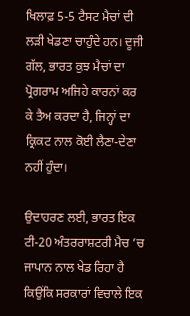ਖਿਲਾਫ਼ 5-5 ਟੈਸਟ ਮੈਚਾਂ ਦੀ ਲੜੀ ਖੇਡਣਾ ਚਾਹੁੰਦੇ ਹਨ। ਦੂਜੀ ਗੱਲ, ਭਾਰਤ ਕੁਝ ਮੈਚਾਂ ਦਾ ਪ੍ਰੋਗਰਾਮ ਅਜਿਹੇ ਕਾਰਨਾਂ ਕਰ ਕੇ ਤੈਅ ਕਰਦਾ ਹੈ, ਜਿਨ੍ਹਾਂ ਦਾ ਕ੍ਰਿਕਟ ਨਾਲ ਕੋਈ ਲੈਣਾ-ਦੇਣਾ ਨਹੀਂ ਹੁੰਦਾ।

ਉਦਾਹਰਣ ਲਈ, ਭਾਰਤ ਇਕ ਟੀ-20 ਅੰਤਰਰਾਸ਼ਟਰੀ ਮੈਚ ’ਚ ਜਾਪਾਨ ਨਾਲ ਖੇਡ ਰਿਹਾ ਹੈ ਕਿਉਂਕਿ ਸਰਕਾਰਾਂ ਵਿਚਾਲੇ ਇਕ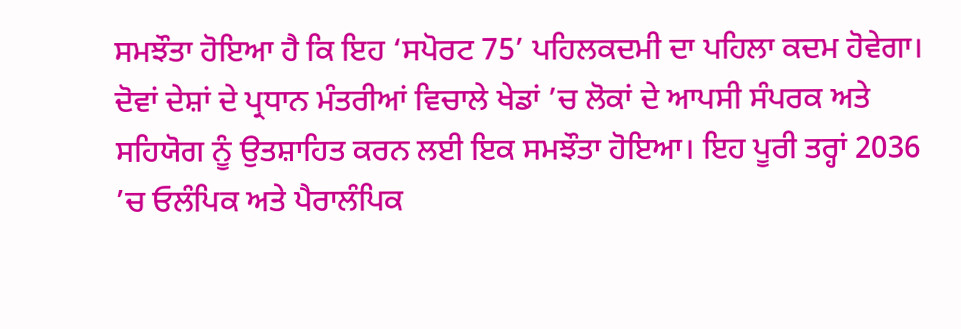ਸਮਝੌਤਾ ਹੋਇਆ ਹੈ ਕਿ ਇਹ ‘ਸਪੋਰਟ 75’ ਪਹਿਲਕਦਮੀ ਦਾ ਪਹਿਲਾ ਕਦਮ ਹੋਵੇਗਾ। ਦੋਵਾਂ ਦੇਸ਼ਾਂ ਦੇ ਪ੍ਰਧਾਨ ਮੰਤਰੀਆਂ ਵਿਚਾਲੇ ਖੇਡਾਂ ’ਚ ਲੋਕਾਂ ਦੇ ਆਪਸੀ ਸੰਪਰਕ ਅਤੇ ਸਹਿਯੋਗ ਨੂੰ ਉਤਸ਼ਾਹਿਤ ਕਰਨ ਲਈ ਇਕ ਸਮਝੌਤਾ ਹੋਇਆ। ਇਹ ਪੂਰੀ ਤਰ੍ਹਾਂ 2036 ’ਚ ਓਲੰਪਿਕ ਅਤੇ ਪੈਰਾਲੰਪਿਕ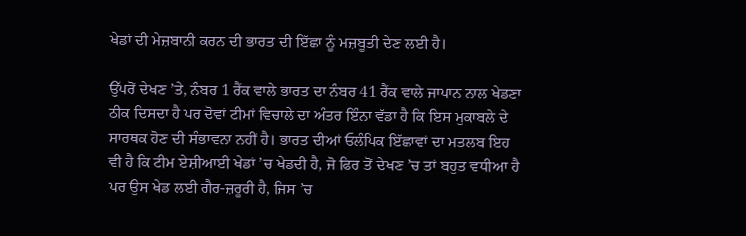ਖੇਡਾਂ ਦੀ ਮੇਜ਼ਬਾਨੀ ਕਰਨ ਦੀ ਭਾਰਤ ਦੀ ਇੱਛਾ ਨੂੰ ਮਜ਼ਬੂਤੀ ਦੇਣ ਲਈ ਹੈ।

ਉੱਪਰੋਂ ਦੇਖਣ ’ਤੇ, ਨੰਬਰ 1 ਰੈਂਕ ਵਾਲੇ ਭਾਰਤ ਦਾ ਨੰਬਰ 41 ਰੈਂਕ ਵਾਲੇ ਜਾਪਾਨ ਨਾਲ ਖੇਡਣਾ ਠੀਕ ਦਿਸਦਾ ਹੈ ਪਰ ਦੋਵਾਂ ਟੀਮਾਂ ਵਿਚਾਲੇ ਦਾ ਅੰਤਰ ਇੰਨਾ ਵੱਡਾ ਹੈ ਕਿ ਇਸ ਮੁਕਾਬਲੇ ਦੇ ਸਾਰਥਕ ਹੋਣ ਦੀ ਸੰਭਾਵਨਾ ਨਹੀਂ ਹੈ। ਭਾਰਤ ਦੀਆਂ ਓਲੰਪਿਕ ਇੱਛਾਵਾਂ ਦਾ ਮਤਲਬ ਇਹ ਵੀ ਹੈ ਕਿ ਟੀਮ ਏਸ਼ੀਆਈ ਖੇਡਾਂ ’ਚ ਖੇਡਦੀ ਹੈ, ਜੋ ਫਿਰ ਤੋਂ ਦੇਖਣ ’ਚ ਤਾਂ ਬਹੁਤ ਵਧੀਆ ਹੈ ਪਰ ਉਸ ਖੇਡ ਲਈ ਗੈਰ-ਜ਼ਰੂਰੀ ਹੈ, ਜਿਸ ’ਚ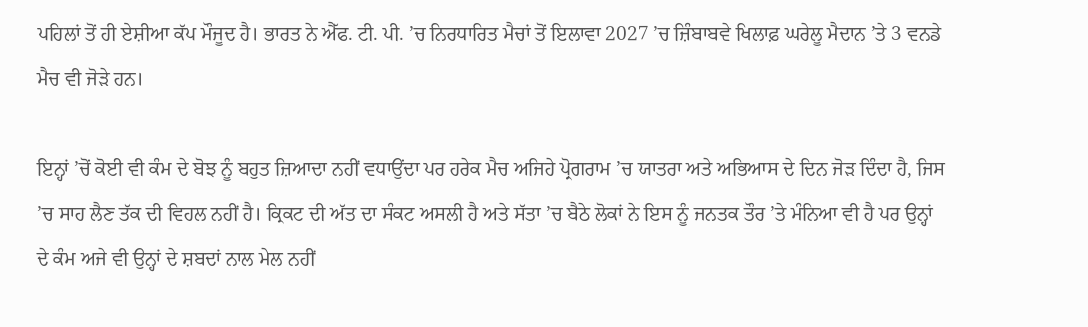ਪਹਿਲਾਂ ਤੋਂ ਹੀ ਏਸ਼ੀਆ ਕੱਪ ਮੌਜੂਦ ਹੈ। ਭਾਰਤ ਨੇ ਐੱਫ. ਟੀ. ਪੀ. ’ਚ ਨਿਰਧਾਰਿਤ ਮੈਚਾਂ ਤੋਂ ਇਲਾਵਾ 2027 ’ਚ ਜ਼ਿੰਬਾਬਵੇ ਖਿਲਾਫ਼ ਘਰੇਲੂ ਮੈਦਾਨ ’ਤੇ 3 ਵਨਡੇ ਮੈਚ ਵੀ ਜੋੜੇ ਹਨ।

ਇਨ੍ਹਾਂ ’ਚੋਂ ਕੋਈ ਵੀ ਕੰਮ ਦੇ ਬੋਝ ਨੂੰ ਬਹੁਤ ਜ਼ਿਆਦਾ ਨਹੀਂ ਵਧਾਉਂਦਾ ਪਰ ਹਰੇਕ ਮੈਚ ਅਜਿਹੇ ਪ੍ਰੋਗਰਾਮ ’ਚ ਯਾਤਰਾ ਅਤੇ ਅਭਿਆਸ ਦੇ ਦਿਨ ਜੋੜ ਦਿੰਦਾ ਹੈ, ਜਿਸ ’ਚ ਸਾਹ ਲੈਣ ਤੱਕ ਦੀ ਵਿਹਲ ਨਹੀਂ ਹੈ। ਕ੍ਰਿਕਟ ਦੀ ਅੱਤ ਦਾ ਸੰਕਟ ਅਸਲੀ ਹੈ ਅਤੇ ਸੱਤਾ ’ਚ ਬੈਠੇ ਲੋਕਾਂ ਨੇ ਇਸ ਨੂੰ ਜਨਤਕ ਤੌਰ ’ਤੇ ਮੰਨਿਆ ਵੀ ਹੈ ਪਰ ਉਨ੍ਹਾਂ ਦੇ ਕੰਮ ਅਜੇ ਵੀ ਉਨ੍ਹਾਂ ਦੇ ਸ਼ਬਦਾਂ ਨਾਲ ਮੇਲ ਨਹੀਂ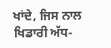ਖਾਂਦੇ, ਜਿਸ ਨਾਲ ਖਿਡਾਰੀ ਅੱਧ-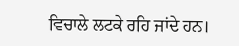ਵਿਚਾਲੇ ਲਟਕੇ ਰਹਿ ਜਾਂਦੇ ਹਨ।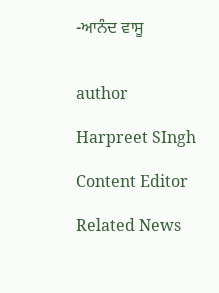-ਆਨੰਦ ਵਾਸੂ


author

Harpreet SIngh

Content Editor

Related News